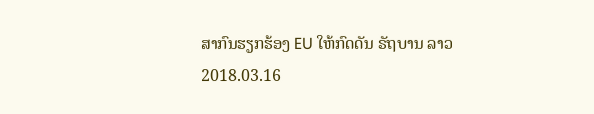ສາກົນຮຽກຮ້ອງ EU ໃຫ້ກົດດັນ ຣັຖບານ ລາວ
2018.03.16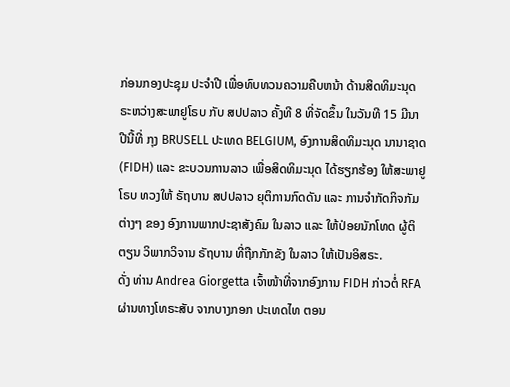ກ່ອນກອງປະຊຸມ ປະຈຳປີ ເພື່ອທົບທວນຄວາມຄືບຫນ້າ ດ້ານສິດທິມະນຸດ ຣະຫວ່າງສະພາຢູໂຣບ ກັບ ສປປລາວ ຄັ້ງທີ 8 ທີ່ຈັດຂຶ້ນ ໃນວັນທີ 15 ມີນາ ປີນີ້ທີ່ ກຸງ BRUSELL ປະເທດ BELGIUM, ອົງການສິດທິມະນຸດ ນານາຊາດ (FIDH) ແລະ ຂະບວນການລາວ ເພື່ອສິດທິມະນຸດ ໄດ້ຮຽກຮ້ອງ ໃຫ້ສະພາຢູໂຣບ ທວງໃຫ້ ຣັຖບານ ສປປລາວ ຍຸຕິການກົດດັນ ແລະ ການຈຳກັດກິຈກັມຕ່າງໆ ຂອງ ອົງການພາກປະຊາສັງຄົມ ໃນລາວ ແລະ ໃຫ້ປ່ອຍນັກໂທດ ຜູ້ຕິຕຽນ ວິພາກວິຈານ ຣັຖບານ ທີ່ຖືກກັກຂັງ ໃນລາວ ໃຫ້ເປັນອິສຣະ.
ດັ່ງ ທ່ານ Andrea Giorgetta ເຈົ້າໜ້າທີ່ຈາກອົງການ FIDH ກ່າວຕໍ່ RFA ຜ່ານທາງໂທຣະສັບ ຈາກບາງກອກ ປະເທດໄທ ຕອນ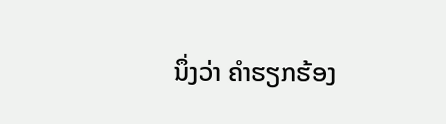ນຶ່ງວ່າ ຄຳຮຽກຮ້ອງ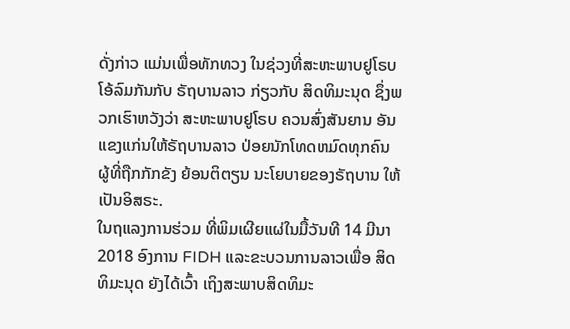ດັ່ງກ່າວ ແມ່ນເພື່ອທັກທວງ ໃນຊ່ວງທີ່ສະຫະພາບຢູໂຣບ ໂອ້ລົມກັນກັບ ຣັຖບານລາວ ກ່ຽວກັບ ສິດທິມະນຸດ ຊຶ່ງພວກເຮົາຫວັງວ່າ ສະຫະພາບຢູໂຣບ ຄວນສົ່ງສັນຍານ ອັນແຂງແກ່ນໃຫ້ຣັຖບານລາວ ປ່ອຍນັກໂທດຫມົດທຸກຄົນ ຜູ້ທີ່ຖືກກັກຂັງ ຍ້ອນຕິຕຽນ ນະໂຍບາຍຂອງຣັຖບານ ໃຫ້ເປັນອິສຣະ.
ໃນຖແລງການຮ່ວມ ທີ່ພິມເຜີຍແຜ່ໃນມື້ວັນທີ 14 ມີນາ 2018 ອົງການ FIDH ແລະຂະບວນການລາວເພື່ອ ສິດທິມະນຸດ ຍັງໄດ້ເວົ້າ ເຖິງສະພາບສິດທິມະ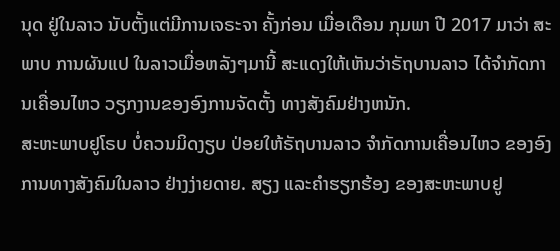ນຸດ ຢູ່ໃນລາວ ນັບຕັ້ງແຕ່ມີການເຈຣະຈາ ຄັ້ງກ່ອນ ເມື່ອເດືອນ ກຸມພາ ປີ 2017 ມາວ່າ ສະພາບ ການຜັນແປ ໃນລາວເມື່ອຫລັງໆມານີ້ ສະແດງໃຫ້ເຫັນວ່າຣັຖບານລາວ ໄດ້ຈໍາກັດການເຄື່ອນໄຫວ ວຽກງານຂອງອົງການຈັດຕັ້ງ ທາງສັງຄົມຢ່າງຫນັກ.
ສະຫະພາບຢູໂຣບ ບໍ່ຄວນມິດງຽບ ປ່ອຍໃຫ້ຣັຖບານລາວ ຈໍາກັດການເຄື່ອນໄຫວ ຂອງອົງການທາງສັງຄົມໃນລາວ ຢ່າງງ່າຍດາຍ. ສຽງ ແລະຄຳຮຽກຮ້ອງ ຂອງສະຫະພາບຢູ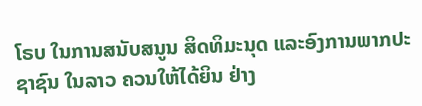ໂຣບ ໃນການສນັບສນູນ ສິດທິມະນຸດ ແລະອົງການພາກປະຊາຊົນ ໃນລາວ ຄວນໃຫ້ໄດ້ຍິນ ຢ່າງ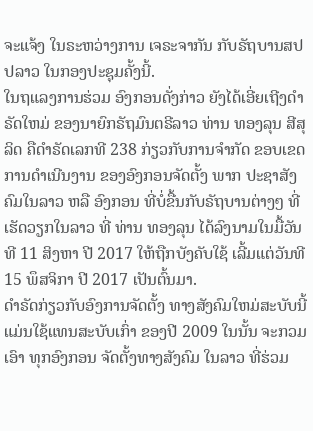ຈະແຈ້ງ ໃນຣະຫວ່າງການ ເຈຣະຈາກັນ ກັບຣັຖບານສປປລາວ ໃນກອງປະຊຸມຄັ້ງນີ້.
ໃນຖແລງການຮ່ວມ ອົງກອນດັ່ງກ່າວ ຍັງໄດ້ເອີ່ຍເຖີງດຳຣັດໃຫມ່ ຂອງນາຍົກຣັຖມົນຕຣີລາວ ທ່ານ ທອງລຸນ ສີສຸລິດ ຄືດຳຣັດເລກທີ 238 ກ່ຽວກັບການຈຳກັດ ຂອບເຂດການດຳເນີນງານ ຂອງອົງກອນຈັດຕັ້ງ ພາກ ປະຊາສັງຄົມໃນລາວ ຫລື ອົງກອນ ທີ່ບໍ່ຂື້ນກັບຣັຖບານຕ່າງໆ ທີ່ເຮັດວຽກໃນລາວ ທີ່ ທ່ານ ທອງລຸນ ໄດ້ລົງນາມໃນມື້ວັນທີ 11 ສິງຫາ ປີ 2017 ໃຫ້ຖືກບັງຄັບໃຊ້ ເລີ້ມແຕ່ວັນທີ 15 ພຶສຈິກາ ປີ 2017 ເປັນຕົ້ນມາ.
ດຳຣັດກ່ຽວກັບອົງການຈັດຕັ້ງ ທາງສັງຄົມໃຫມ່ສະບັບນີ້ ແມ່ນໃຊ້ແທນສະບັບເກົ່າ ຂອງປີ 2009 ໃນນັ້ນ ຈະກວມເອົາ ທຸກອົງກອນ ຈັດຕັ້ງທາງສັງຄົມ ໃນລາວ ທີ່ຮ່ວມ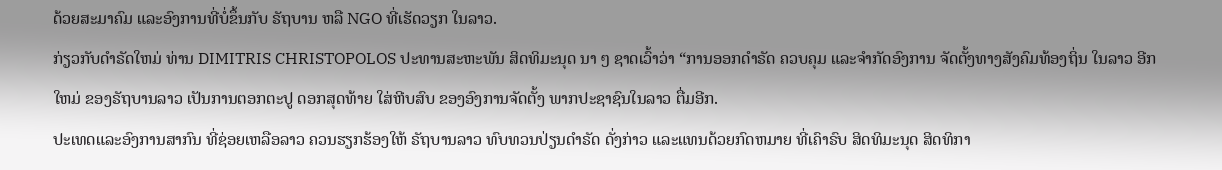ດ້ວຍສະມາຄົມ ແລະອົງການທີ່ບໍ່ຂຶ້ນກັບ ຣັຖບານ ຫລື NGO ທີ່ເຮັດວຽກ ໃນລາວ.
ກ່ຽວກັບດຳຣັດໃຫມ່ ທ່ານ DIMITRIS CHRISTOPOLOS ປະທານສະຫະພັນ ສິດທິມະນຸດ ນາ ໆ ຊາດເວົ້າວ່າ “ການອອກດຳຣັດ ຄວບຄຸມ ແລະຈຳກັດອົງການ ຈັດຕັ້ງທາງສັງຄົມທ້ອງຖິ່ນ ໃນລາວ ອີກໃຫມ່ ຂອງຣັຖບານລາວ ເປັນການຕອກຕະປູ ດອກສຸດທ້າຍ ໃສ່ຫີບສົບ ຂອງອົງການຈັດຕັ້ງ ພາກປະຊາຊົນໃນລາວ ຕື່ມອີກ.
ປະເທດແລະອົງການສາກົນ ທີ່ຊ່ອຍເຫລືອລາວ ຄວນຮຽກຮ້ອງໃຫ້ ຣັຖບານລາວ ທົບທວນປ່ຽນດຳຣັດ ດັ່ງກ່າວ ແລະແທນດ້ວຍກົດຫມາຍ ທີ່ເຄົາຣົບ ສິດທິມະນຸດ ສິດທິກາ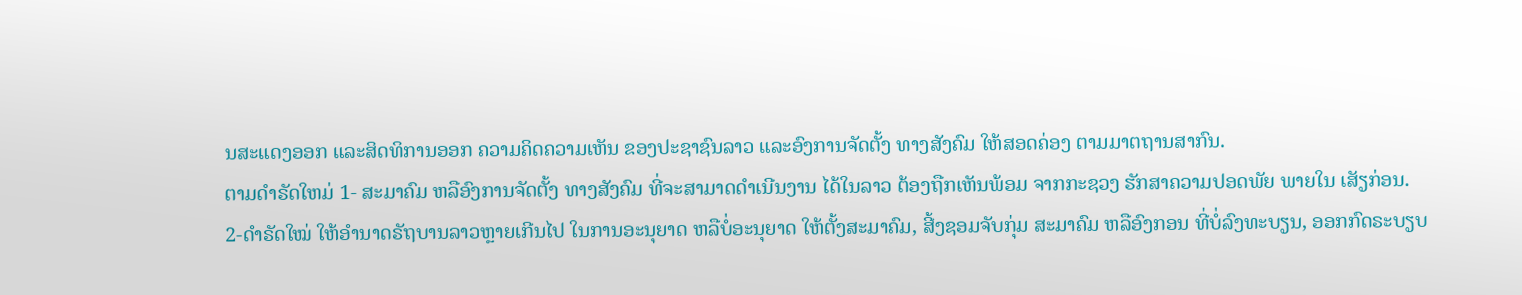ນສະແດງອອກ ແລະສິດທິການອອກ ຄວາມຄິດຄວາມເຫັນ ຂອງປະຊາຊົນລາວ ແລະອົງການຈັດຕັ້ງ ທາງສັງຄົມ ໃຫ້ສອດຄ່ອງ ຕາມມາຕຖານສາກົນ.
ຕາມດຳຣັດໃຫມ່ 1- ສະມາຄົມ ຫລືອົງການຈັດຕັ້ງ ທາງສັງຄົມ ທີ່ຈະສາມາດດຳເນີນງານ ໄດ້ໃນລາວ ຕ້ອງຖືກເຫັນພ້ອມ ຈາກກະຊວງ ຮັກສາຄວາມປອດພັຍ ພາຍໃນ ເສັຽກ່ອນ.
2-ດຳຣັດໃໝ່ ໃຫ້ອຳນາດຣັຖບານລາວຫຼາຍເກີນໄປ ໃນການອະນຸຍາດ ຫລືບໍ່ອະນຸຍາດ ໃຫ້ຕັ້ງສະມາຄົມ, ສີ້ງຊອມຈັບກຸ່ມ ສະມາຄົມ ຫລືອົງກອນ ທີ່ບໍ່ລົງທະບຽນ, ອອກກົດຣະບຽບ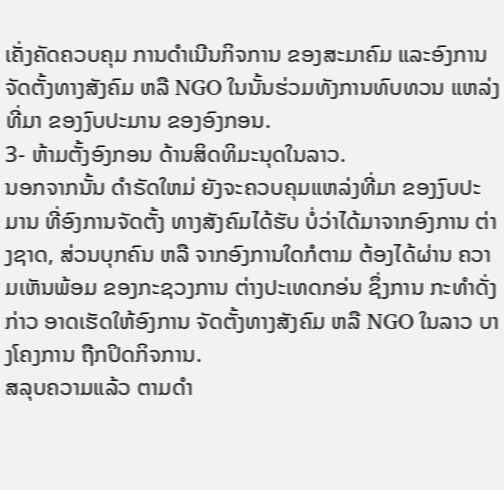ເຄັ່ງຄັດຄວບຄຸມ ການດຳເນີນກິຈການ ຂອງສະມາຄົມ ແລະອົງການ ຈັດຕັ້ງທາງສັງຄົມ ຫລື NGO ໃນນັ້ນຮ່ວມທັງການທົບທວນ ແຫລ່ງທີ່ມາ ຂອງງົບປະມານ ຂອງອົງກອນ.
3- ຫ້າມຕັ້ງອົງກອນ ດ້ານສິດທິມະນຸດໃນລາວ.
ນອກຈາກນັ້ນ ດຳຣັດໃຫມ່ ຍັງຈະຄວບຄຸມແຫລ່ງທີ່ມາ ຂອງງົບປະມານ ທີ່ອົງການຈັດຕັ້ງ ທາງສັງຄົມໄດ້ຮັບ ບໍ່ວ່າໄດ້ມາຈາກອົງການ ຕ່າງຊາດ, ສ່ວນບຸກຄົນ ຫລື ຈາກອົງການໃດກໍຕາມ ຕ້ອງໄດ້ຜ່ານ ຄວາມເຫັນພ້ອມ ຂອງກະຊວງການ ຕ່າງປະເທດກອ່ນ ຊຶ່ງການ ກະທຳດັ່ງກ່າວ ອາດເຮັດໃຫ້ອົງການ ຈັດຕັ້ງທາງສັງຄົມ ຫລື NGO ໃນລາວ ບາງໂຄງການ ຖືກປິດກິຈການ.
ສລຸບຄວາມແລ້ວ ຕາມດຳ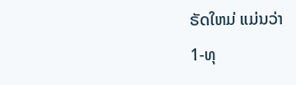ຣັດໃຫມ່ ແມ່ນວ່າ
1-ທຸ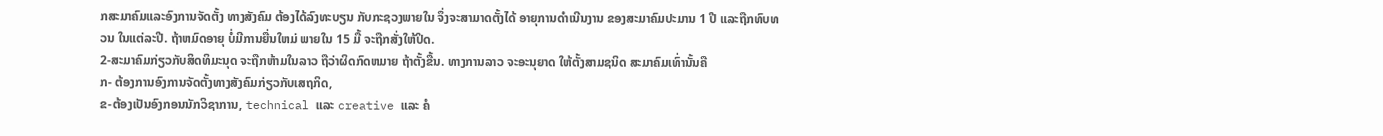ກສະມາຄົມແລະອົງການຈັດຕັ້ງ ທາງສັງຄົມ ຕ້ອງໄດ້ລົງທະບຽນ ກັບກະຊວງພາຍໃນ ຈຶ່ງຈະສາມາດຕັ້ງໄດ້ ອາຍຸການດຳເນີນງານ ຂອງສະມາຄົມປະມານ 1 ປີ ແລະຖືກທົບທວນ ໃນແຕ່ລະປີ. ຖ້າຫມົດອາຍຸ ບໍ່ມີການຍື່ນໃຫມ່ ພາຍໃນ 15 ມື້ ຈະຖືກສັ່ງໃຫ້ປິດ.
2-ສະມາຄົມກ່ຽວກັບສິດທິມະນຸດ ຈະຖືກຫ້າມໃນລາວ ຖືວ່າຜິດກົດຫມາຍ ຖ້າຕັ້ງຂື້ນ. ທາງການລາວ ຈະອະນຸຍາດ ໃຫ້ຕັ້ງສາມຊນິດ ສະມາຄົມເທົ່ານັ້ນຄື
ກ- ຕ້ອງການອົງການຈັດຕັ້ງທາງສັງຄົມກ່ຽວກັບເສຖກິດ,
ຂ-ຕ້ອງເປັນອົງກອນນັກວິຊາການ, technical ແລະ creative ແລະ ຄໍ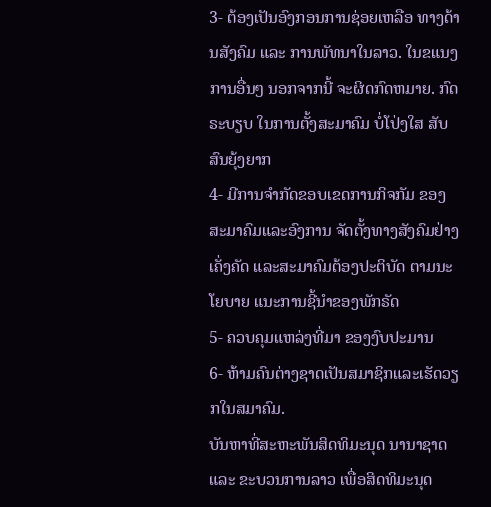3- ຕ້ອງເປັນອົງກອນການຊ່ອຍເຫລືອ ທາງດ້ານສັງຄົມ ແລະ ການພັທນາໃນລາວ. ໃນຂແນງການອື່ນໆ ນອກຈາກນີ້ ຈະຜິດກົດຫມາຍ. ກົດຣະບຽບ ໃນການຕັ້ງສະມາຄົມ ບໍ່ໂປ່ງໃສ ສັບສົນຍຸ້ງຍາກ
4- ມີການຈຳກັດຂອບເຂດການກິຈກັມ ຂອງສະມາຄົມແລະອົງການ ຈັດຕັ້ງທາງສັງຄົມຢ່າງເຄັ່ງຄັດ ແລະສະມາຄົມຕ້ອງປະຕິບັດ ຕາມນະໂຍບາຍ ແນະການຊີ້ນຳຂອງພັກຣັດ
5- ຄວບຄຸມແຫລ່ງທີ່ມາ ຂອງງົບປະມານ
6- ຫ້າມຄົນຕ່າງຊາດເປັນສມາຊິກແລະເຮັດວຽກໃນສມາຄົມ.
ບັນຫາທີ່ສະຫະພັນສິດທິມະນຸດ ນານາຊາດແລະ ຂະບວນການລາວ ເພື່ອສິດທິມະນຸດ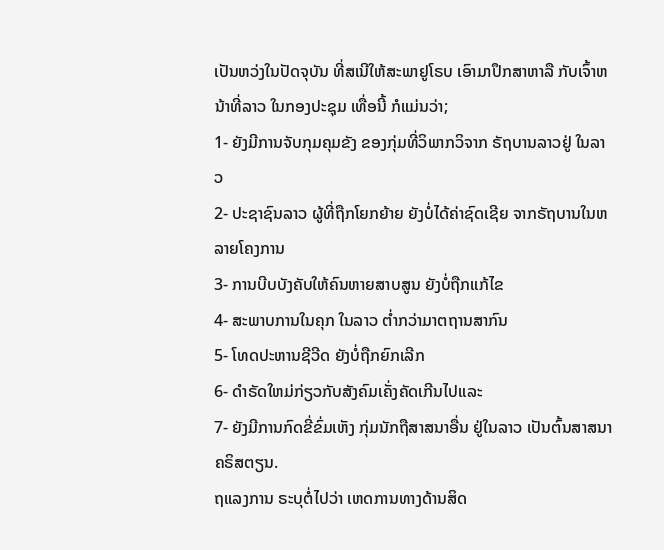ເປັນຫວ່ງໃນປັດຈຸບັນ ທີ່ສເນີໃຫ້ສະພາຢູໂຣບ ເອົາມາປຶກສາຫາລື ກັບເຈົ້າຫນ້າທີ່ລາວ ໃນກອງປະຊຸມ ເທື່ອນີ້ ກໍແມ່ນວ່າ;
1- ຍັງມີການຈັບກຸມຄຸມຂັງ ຂອງກຸ່ມທີ່ວິພາກວິຈາກ ຣັຖບານລາວຢູ່ ໃນລາວ
2- ປະຊາຊົນລາວ ຜູ້ທີ່ຖືກໂຍກຍ້າຍ ຍັງບໍ່ໄດ້ຄ່າຊົດເຊີຍ ຈາກຣັຖບານໃນຫລາຍໂຄງການ
3- ການບີບບັງຄັບໃຫ້ຄົນຫາຍສາບສູນ ຍັງບໍ່ຖືກແກ້ໄຂ
4- ສະພາບການໃນຄຸກ ໃນລາວ ຕ່ຳກວ່າມາຕຖານສາກົນ
5- ໂທດປະຫານຊີວີດ ຍັງບໍ່ຖືກຍົກເລີກ
6- ດຳຣັດໃຫມ່ກ່ຽວກັບສັງຄົມເຄັ່ງຄັດເກີນໄປແລະ
7- ຍັງມີການກົດຂີ່ຂົ່ມເຫັງ ກຸ່ມນັກຖືສາສນາອື່ນ ຢູ່ໃນລາວ ເປັນຕົ້ນສາສນາ ຄຣິສຕຽນ.
ຖແລງການ ຣະບຸຕໍ່ໄປວ່າ ເຫດການທາງດ້ານສິດ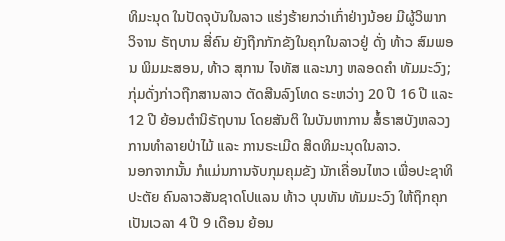ທິມະນຸດ ໃນປັດຈຸບັນໃນລາວ ແຮ່ງຮ້າຍກວ່າເກົ່າຢ່າງນ້ອຍ ມີຜູ້ວິພາກວິຈານ ຣັຖບານ ສີ່ຄົນ ຍັງຖືກກັກຂັງໃນຄຸກໃນລາວຢູ່ ດັ່ງ ທ້າວ ສົມພອນ ພິມມະສອນ, ທ້າວ ສຸການ ໄຈທັສ ແລະນາງ ຫລອດຄຳ ທັມມະວົງ; ກຸ່ມດັ່ງກ່າວຖືກສານລາວ ຕັດສີນລົງໂທດ ຣະຫວ່າງ 20 ປີ 16 ປີ ແລະ 12 ປີ ຍ້ອນຕຳນິຣັຖບານ ໂດຍສັນຕິ ໃນບັນຫາການ ສໍ້ຣາສບັງຫລວງ ການທຳລາຍປ່າໄມ້ ແລະ ການຣະເມີດ ສິດທິມະນຸດໃນລາວ.
ນອກຈາກນັ້ນ ກໍແມ່ນການຈັບກຸມຄຸມຂັງ ນັກເຄື່ອນໄຫວ ເພື່ອປະຊາທິປະຕັຍ ຄົນລາວສັນຊາດໂປແລນ ທ້າວ ບຸນທັນ ທັມມະວົງ ໃຫ້ຖຶກຄຸກເປັນເວລາ 4 ປີ 9 ເດືອນ ຍ້ອນ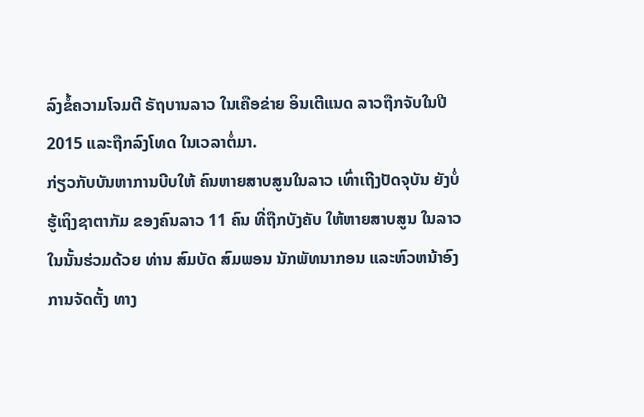ລົງຂໍ້ຄວາມໂຈມຕີ ຣັຖບານລາວ ໃນເຄືອຂ່າຍ ອິນເຕີແນດ ລາວຖືກຈັບໃນປີ 2015 ແລະຖືກລົງໂທດ ໃນເວລາຕໍ່ມາ.
ກ່ຽວກັບບັນຫາການບີບໃຫ້ ຄົນຫາຍສາບສູນໃນລາວ ເທົ່າເຖີງປັດຈຸບັນ ຍັງບໍ່ຮູ້ເຖິງຊາຕາກັມ ຂອງຄົນລາວ 11 ຄົນ ທີ່ຖືກບັງຄັບ ໃຫ້ຫາຍສາບສູນ ໃນລາວ ໃນນັ້ນຮ່ວມດ້ວຍ ທ່ານ ສົມບັດ ສົມພອນ ນັກພັທນາກອນ ແລະຫົວຫນ້າອົງການຈັດຕັ້ງ ທາງ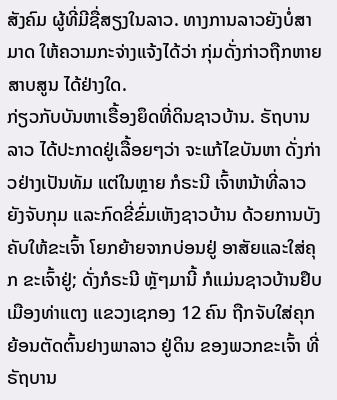ສັງຄົມ ຜູ້ທີ່ມີຊື່ສຽງໃນລາວ. ທາງການລາວຍັງບໍ່ສາມາດ ໃຫ້ຄວາມກະຈ່າງແຈ້ງໄດ້ວ່າ ກຸ່ມດັ່ງກ່າວຖືກຫາຍສາບສູນ ໄດ້ຢ່າງໃດ.
ກ່ຽວກັບບັນຫາເຣື້ອງຍຶດທີ່ດິນຊາວບ້ານ. ຣັຖບານລາວ ໄດ້ປະກາດຢູ່ເລື້ອຍໆວ່າ ຈະແກ້ໄຂບັນຫາ ດັ່ງກ່າວຢ່າງເປັນທັມ ແຕ່ໃນຫຼາຍ ກໍຣະນີ ເຈົ້າຫນ້າທີ່ລາວ ຍັງຈັບກຸມ ແລະກົດຂີ່ຂົ່ມເຫັງຊາວບ້ານ ດ້ວຍການບັງຄັບໃຫ້ຂະເຈົ້າ ໂຍກຍ້າຍຈາກບ່ອນຢູ່ ອາສັຍແລະໃສ່ຄຸກ ຂະເຈົ້າຢູ່; ດັ່ງກໍຣະນີ ຫຼັໆມານີ້ ກໍແມ່ນຊາວບ້ານຢຶບ ເມືອງທ່າແຕງ ແຂວງເຊກອງ 12 ຄົນ ຖືກຈັບໃສ່ຄຸກ ຍ້ອນຕັດຕົ້ນຢາງພາລາວ ຢູ່ດິນ ຂອງພວກຂະເຈົ້າ ທີ່ຣັຖບານ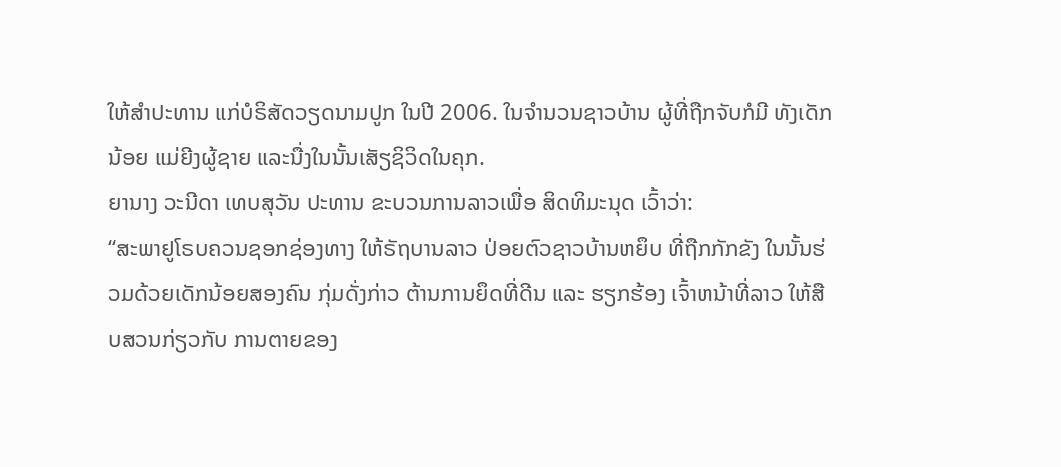ໃຫ້ສຳປະທານ ແກ່ບໍຣິສັດວຽດນາມປູກ ໃນປີ 2006. ໃນຈຳນວນຊາວບ້ານ ຜູ້ທີ່ຖືກຈັບກໍມີ ທັງເດັກນ້ອຍ ແມ່ຍີງຜູ້ຊາຍ ແລະນື່ງໃນນັ້ນເສັຽຊິວິດໃນຄຸກ.
ຍານາງ ວະນີດາ ເທບສຸວັນ ປະທານ ຂະບວນການລາວເພື່ອ ສິດທິມະນຸດ ເວົ້າວ່າ:
“ສະພາຢູໂຣບຄວນຊອກຊ່ອງທາງ ໃຫ້ຣັຖບານລາວ ປ່ອຍຕົວຊາວບ້ານຫຍຶບ ທີ່ຖືກກັກຂັງ ໃນນັ້ນຮ່ວມດ້ວຍເດັກນ້ອຍສອງຄົນ ກຸ່ມດັ່ງກ່າວ ຕ້ານການຍຶດທີ່ດີນ ແລະ ຮຽກຮ້ອງ ເຈົ້າຫນ້າທີ່ລາວ ໃຫ້ສືບສວນກ່ຽວກັບ ການຕາຍຂອງ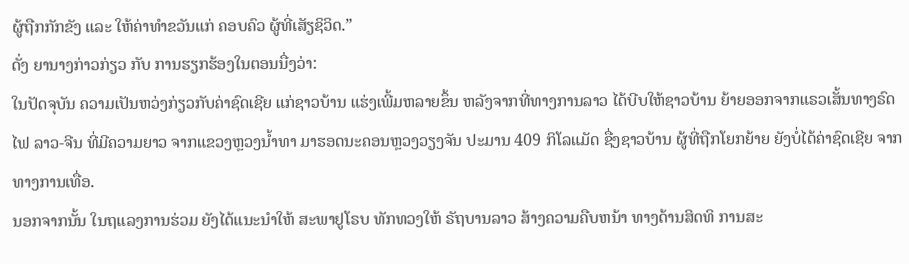ຜູ້ຖືກກັກຂັງ ແລະ ໃຫ້ຄ່າທຳຂວັນແກ່ ຄອບຄົວ ຜູ້ທີ່ເສັຽຊິວິດ.”
ດັ່ງ ຍານາງກ່າວກ່ຽວ ກັບ ການຮຽກຮ້ອງໃນຕອນນື່ງວ່າ:
ໃນປັດຈຸບັນ ຄວາມເປັນຫວ່ງກ່ຽວກັບຄ່າຊົດເຊີຍ ແກ່ຊາວບ້ານ ແຮ່ງເພີ້ມຫລາຍຂຶ້ນ ຫລັງຈາກທີ່ທາງການລາວ ໄດ້ບີບໃຫ້ຊາວບ້ານ ຍ້າຍອອກຈາກແຣວເສັ້ນທາງຣົດໄຟ ລາວ-ຈີນ ທີ່ມີຄວາມຍາວ ຈາກແຂວງຫຼວງນ້ຳທາ ມາຮອດນະຄອນຫຼວງວຽງຈັນ ປະມານ 409 ກິໂລແມັດ ຊື່ງຊາວບ້ານ ຜູ້ທີ່ຖືກໂຍກຍ້າຍ ຍັງບໍ່ໄດ້ຄ່າຊົດເຊີຍ ຈາກທາງການເທື່ອ.
ນອກຈາກນັ້ນ ໃນຖແລງການຮ່ວມ ຍັງໄດ້ແນະນຳໃຫ້ ສະພາຢູໂຣບ ທັກທວງໃຫ້ ຣັຖບານລາວ ສ້າງຄວາມຄືບຫນ້າ ທາງດ້ານສິດທິ ການສະ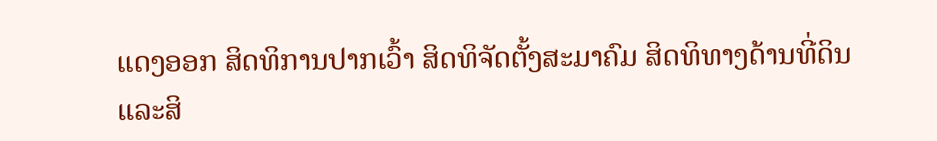ແດງອອກ ສິດທິການປາກເວົ້າ ສິດທິຈັດຕັ້ງສະມາຄົມ ສິດທິທາງດ້ານທີ່ດິນ ແລະສິ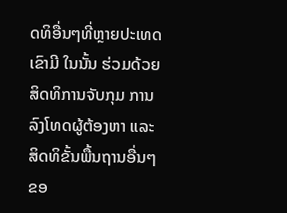ດທິອື່ນໆທີ່ຫຼາຍປະເທດ ເຂົາມີ ໃນນັ້ນ ຮ່ວມດ້ວຍ ສິດທິການຈັບກຸມ ການລົງໂທດຜູ້ຕ້ອງຫາ ແລະສິດທິຂັ້ນພື້ນຖານອື່ນໆ ຂອ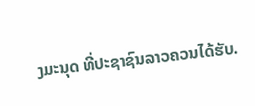ງມະນຸດ ທີ່ປະຊາຊົນລາວຄວນໄດ້ຮັບ.